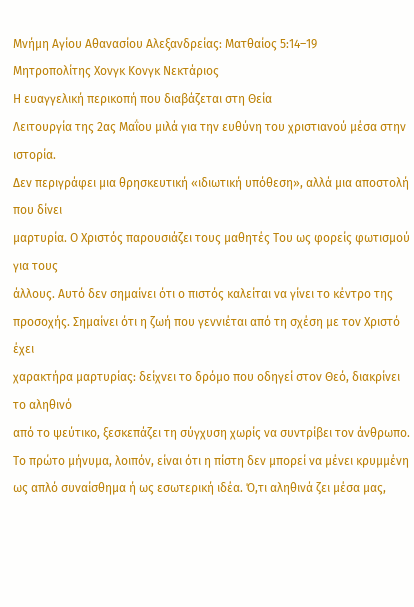Μνήμη Αγίου Αθανασίου Αλεξανδρείας: Ματθαίος 5:14–19
Μητροπολίτης Χονγκ Κονγκ Νεκτάριος
Η ευαγγελική περικοπή που διαβάζεται στη Θεία
Λειτουργία της 2ας Μαΐου μιλά για την ευθύνη του χριστιανού μέσα στην ιστορία.
Δεν περιγράφει μια θρησκευτική «ιδιωτική υπόθεση», αλλά μια αποστολή που δίνει
μαρτυρία. Ο Χριστός παρουσιάζει τους μαθητές Του ως φορείς φωτισμού για τους
άλλους. Αυτό δεν σημαίνει ότι ο πιστός καλείται να γίνει το κέντρο της
προσοχής. Σημαίνει ότι η ζωή που γεννιέται από τη σχέση με τον Χριστό έχει
χαρακτήρα μαρτυρίας: δείχνει το δρόμο που οδηγεί στον Θεό, διακρίνει το αληθινό
από το ψεύτικο, ξεσκεπάζει τη σύγχυση χωρίς να συντρίβει τον άνθρωπο.
Το πρώτο μήνυμα, λοιπόν, είναι ότι η πίστη δεν μπορεί να μένει κρυμμένη ως απλό συναίσθημα ή ως εσωτερική ιδέα. Ό,τι αληθινά ζει μέσα μας,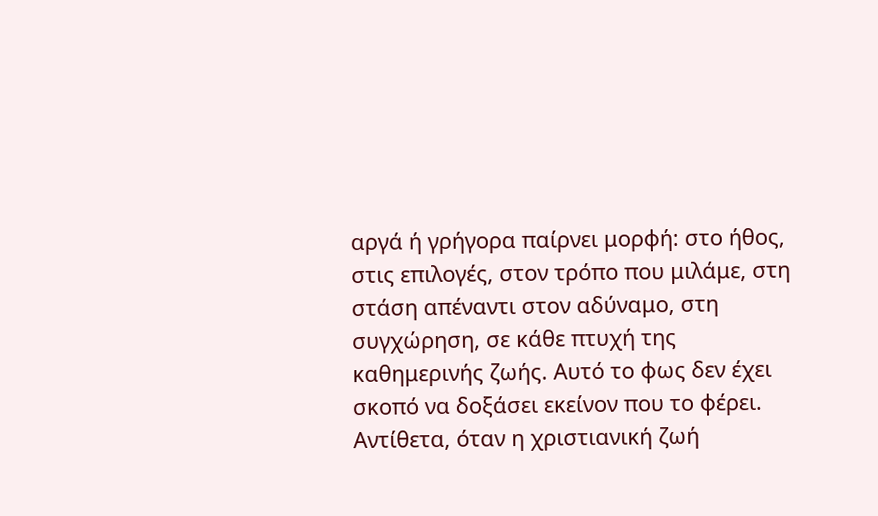αργά ή γρήγορα παίρνει μορφή: στο ήθος, στις επιλογές, στον τρόπο που μιλάμε, στη στάση απέναντι στον αδύναμο, στη συγχώρηση, σε κάθε πτυχή της καθημερινής ζωής. Αυτό το φως δεν έχει σκοπό να δοξάσει εκείνον που το φέρει. Αντίθετα, όταν η χριστιανική ζωή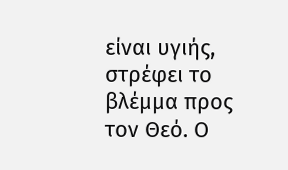είναι υγιής, στρέφει το βλέμμα προς τον Θεό. Ο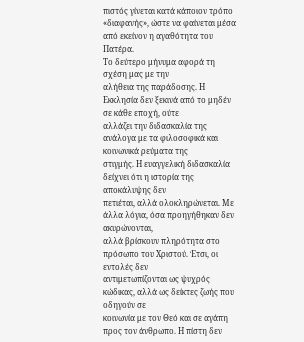πιστός γίνεται κατά κάποιον τρόπο «διαφανής», ώστε να φαίνεται μέσα από εκείνον η αγαθότητα του Πατέρα.
Το δεύτερο μήνυμα αφορά τη σχέση μας με την
αλήθεια της παράδοσης. Η Εκκλησία δεν ξεκινά από το μηδέν σε κάθε εποχή, ούτε
αλλάζει την διδασκαλία της ανάλογα με τα φιλοσοφικά και κοινωνικά ρεύματα της
στιγμής. Η ευαγγελική διδασκαλία δείχνει ότι η ιστορία της αποκάλυψης δεν
πετιέται, αλλά ολοκληρώνεται. Με άλλα λόγια, όσα προηγήθηκαν δεν ακυρώνονται,
αλλά βρίσκουν πληρότητα στο πρόσωπο του Χριστού. Έτσι, οι εντολές δεν
αντιμετωπίζονται ως ψυχρός κώδικας, αλλά ως δείκτες ζωής που οδηγούν σε
κοινωνία με τον Θεό και σε αγάπη προς τον άνθρωπο. Η πίστη δεν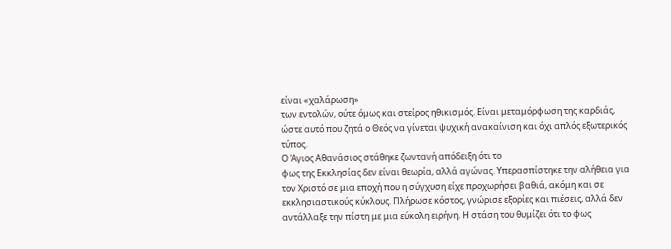είναι «χαλάρωση»
των εντολών, ούτε όμως και στείρος ηθικισμός. Είναι μεταμόρφωση της καρδιάς,
ώστε αυτό που ζητά ο Θεός να γίνεται ψυχική ανακαίνιση και όχι απλός εξωτερικός
τύπος.
Ο Άγιος Αθανάσιος στάθηκε ζωντανή απόδειξη ότι το
φως της Εκκλησίας δεν είναι θεωρία, αλλά αγώνας. Υπερασπίστηκε την αλήθεια για
τον Χριστό σε μια εποχή που η σύγχυση είχε προχωρήσει βαθιά, ακόμη και σε
εκκλησιαστικούς κύκλους. Πλήρωσε κόστος, γνώρισε εξορίες και πιέσεις, αλλά δεν
αντάλλαξε την πίστη με μια εύκολη ειρήνη. Η στάση του θυμίζει ότι το φως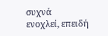συχνά
ενοχλεί, επειδή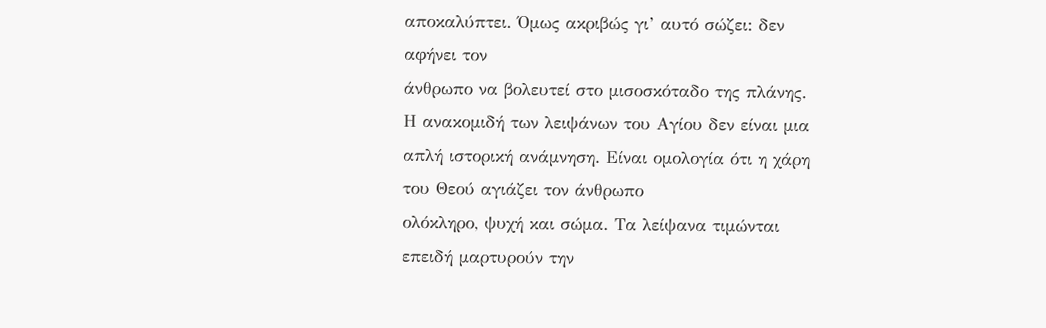αποκαλύπτει. Όμως ακριβώς γι’ αυτό σώζει: δεν αφήνει τον
άνθρωπο να βολευτεί στο μισοσκόταδο της πλάνης.
Η ανακομιδή των λειψάνων του Αγίου δεν είναι μια
απλή ιστορική ανάμνηση. Είναι ομολογία ότι η χάρη του Θεού αγιάζει τον άνθρωπο
ολόκληρο, ψυχή και σώμα. Τα λείψανα τιμώνται επειδή μαρτυρούν την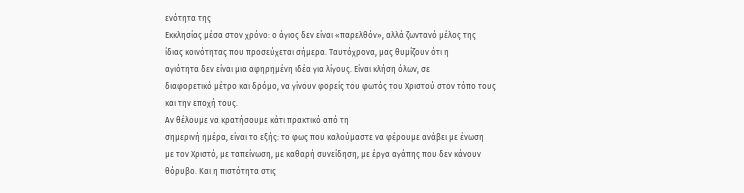ενότητα της
Εκκλησίας μέσα στον χρόνο: ο άγιος δεν είναι «παρελθόν», αλλά ζωντανό μέλος της
ίδιας κοινότητας που προσεύχεται σήμερα. Ταυτόχρονα, μας θυμίζουν ότι η
αγιότητα δεν είναι μια αφηρημένη ιδέα για λίγους. Είναι κλήση όλων, σε
διαφορετικό μέτρο και δρόμο, να γίνουν φορείς του φωτός του Χριστού στον τόπο τους
και την εποχή τους.
Αν θέλουμε να κρατήσουμε κάτι πρακτικό από τη
σημερινή ημέρα, είναι το εξής: το φως που καλούμαστε να φέρουμε ανάβει με ένωση
με τον Χριστό, με ταπείνωση, με καθαρή συνείδηση, με έργα αγάπης που δεν κάνουν
θόρυβο. Και η πιστότητα στις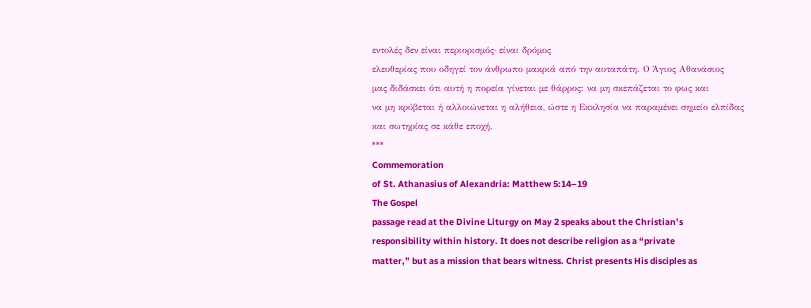εντολές δεν είναι περιορισμός· είναι δρόμος
ελευθερίας που οδηγεί τον άνθρωπο μακριά από την αυταπάτη. Ο Άγιος Αθανάσιος
μας διδάσκει ότι αυτή η πορεία γίνεται με θάρρος: να μη σκεπάζεται το φως και
να μη κρύβεται ή αλλοιώνεται η αλήθεια, ώστε η Εκκλησία να παραμένει σημείο ελπίδας
και σωτηρίας σε κάθε εποχή.
***
Commemoration
of St. Athanasius of Alexandria: Matthew 5:14–19
The Gospel
passage read at the Divine Liturgy on May 2 speaks about the Christian’s
responsibility within history. It does not describe religion as a “private
matter,” but as a mission that bears witness. Christ presents His disciples as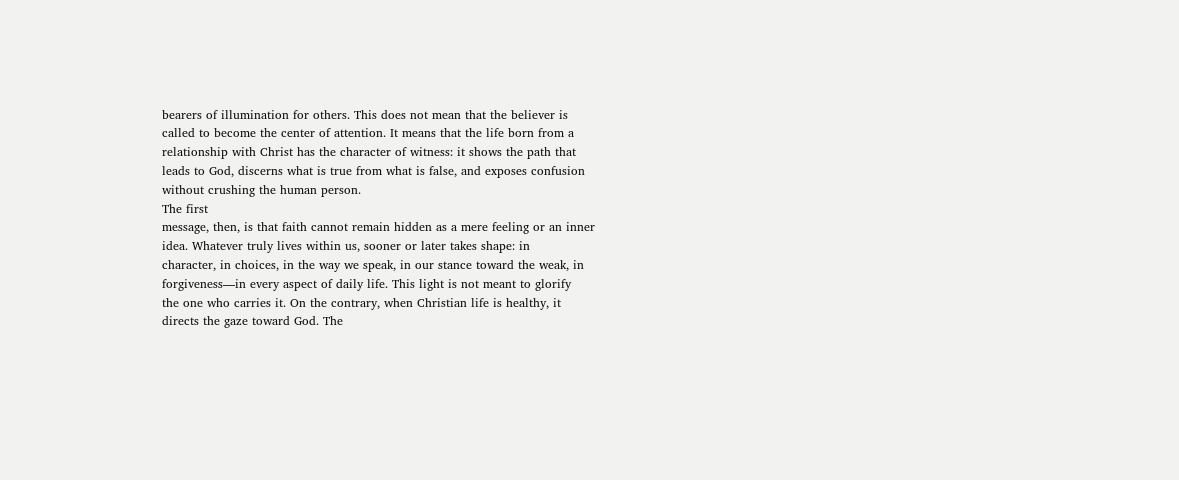bearers of illumination for others. This does not mean that the believer is
called to become the center of attention. It means that the life born from a
relationship with Christ has the character of witness: it shows the path that
leads to God, discerns what is true from what is false, and exposes confusion
without crushing the human person.
The first
message, then, is that faith cannot remain hidden as a mere feeling or an inner
idea. Whatever truly lives within us, sooner or later takes shape: in
character, in choices, in the way we speak, in our stance toward the weak, in
forgiveness—in every aspect of daily life. This light is not meant to glorify
the one who carries it. On the contrary, when Christian life is healthy, it
directs the gaze toward God. The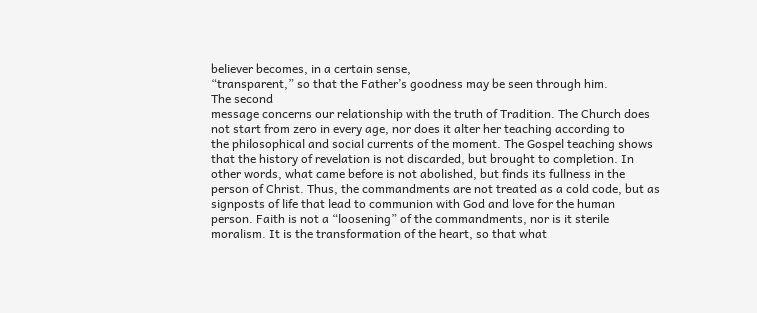believer becomes, in a certain sense,
“transparent,” so that the Father’s goodness may be seen through him.
The second
message concerns our relationship with the truth of Tradition. The Church does
not start from zero in every age, nor does it alter her teaching according to
the philosophical and social currents of the moment. The Gospel teaching shows
that the history of revelation is not discarded, but brought to completion. In
other words, what came before is not abolished, but finds its fullness in the
person of Christ. Thus, the commandments are not treated as a cold code, but as
signposts of life that lead to communion with God and love for the human
person. Faith is not a “loosening” of the commandments, nor is it sterile
moralism. It is the transformation of the heart, so that what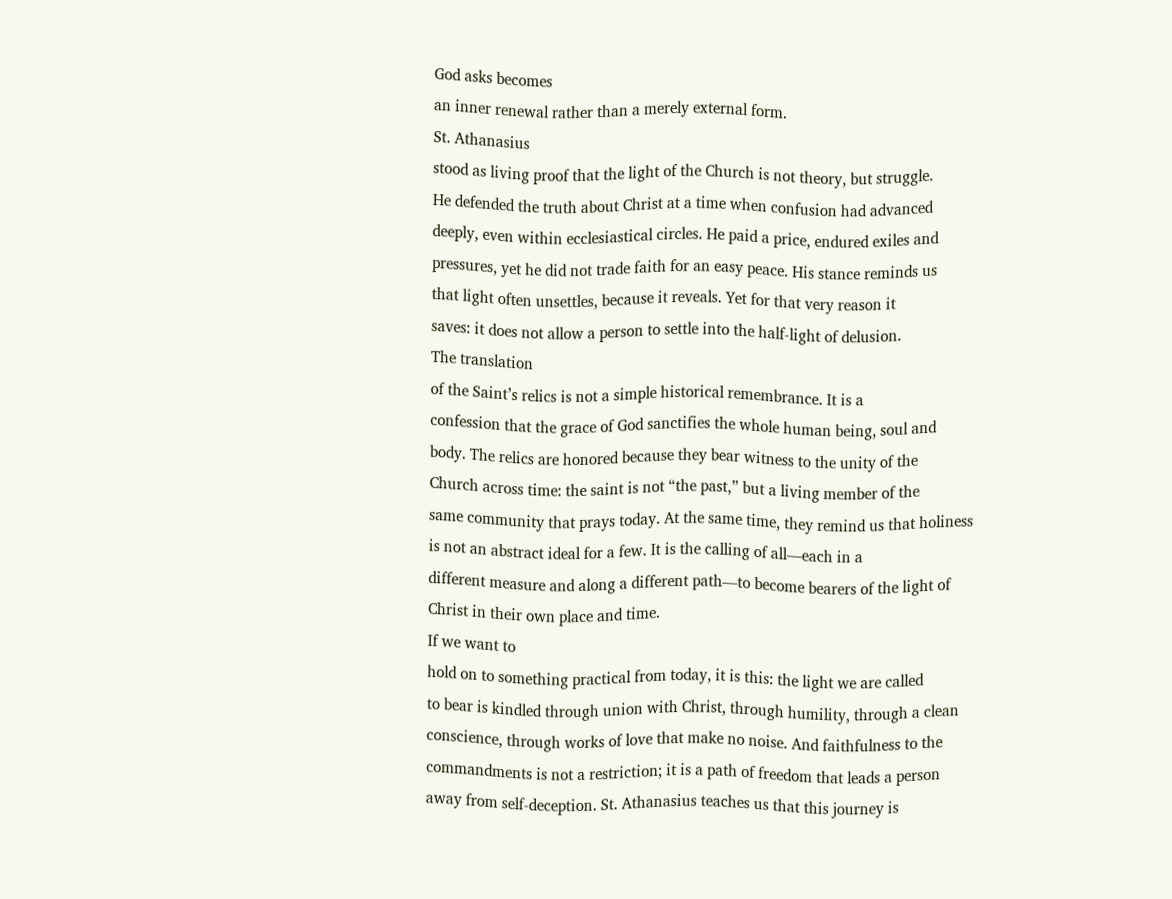God asks becomes
an inner renewal rather than a merely external form.
St. Athanasius
stood as living proof that the light of the Church is not theory, but struggle.
He defended the truth about Christ at a time when confusion had advanced
deeply, even within ecclesiastical circles. He paid a price, endured exiles and
pressures, yet he did not trade faith for an easy peace. His stance reminds us
that light often unsettles, because it reveals. Yet for that very reason it
saves: it does not allow a person to settle into the half-light of delusion.
The translation
of the Saint’s relics is not a simple historical remembrance. It is a
confession that the grace of God sanctifies the whole human being, soul and
body. The relics are honored because they bear witness to the unity of the
Church across time: the saint is not “the past,” but a living member of the
same community that prays today. At the same time, they remind us that holiness
is not an abstract ideal for a few. It is the calling of all—each in a
different measure and along a different path—to become bearers of the light of
Christ in their own place and time.
If we want to
hold on to something practical from today, it is this: the light we are called
to bear is kindled through union with Christ, through humility, through a clean
conscience, through works of love that make no noise. And faithfulness to the
commandments is not a restriction; it is a path of freedom that leads a person
away from self-deception. St. Athanasius teaches us that this journey is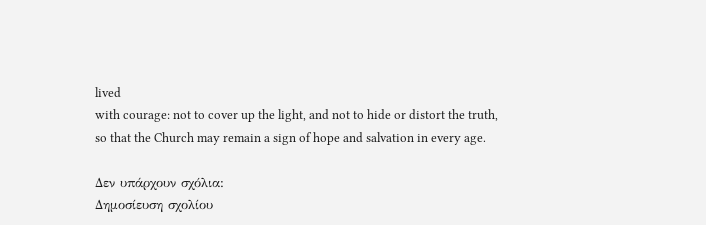lived
with courage: not to cover up the light, and not to hide or distort the truth,
so that the Church may remain a sign of hope and salvation in every age.

Δεν υπάρχουν σχόλια:
Δημοσίευση σχολίου